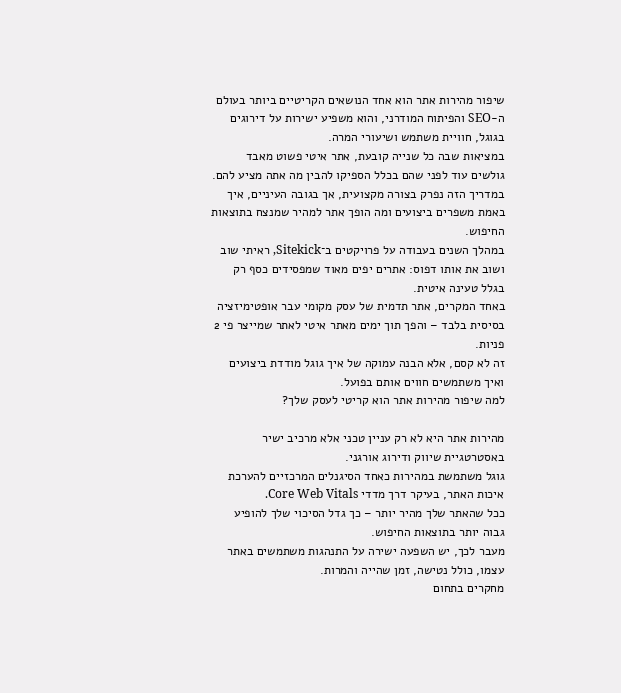שיפור מהירות אתר הוא אחד הנושאים הקריטיים ביותר בעולם ה-SEO והפיתוח המודרני, והוא משפיע ישירות על דירוגים בגוגל, חוויית משתמש ושיעורי המרה.
במציאות שבה כל שנייה קובעת, אתר איטי פשוט מאבד גולשים עוד לפני שהם בכלל הספיקו להבין מה אתה מציע להם.
במדריך הזה נפרק בצורה מקצועית, אך בגובה העיניים, איך באמת משפרים ביצועים ומה הופך אתר למהיר שמנצח בתוצאות החיפוש.
במהלך השנים בעבודה על פרויקטים ב־Sitekick, ראיתי שוב ושוב את אותו דפוס: אתרים יפים מאוד שמפסידים כסף רק בגלל טעינה איטית.
באחד המקרים, אתר תדמית של עסק מקומי עבר אופטימיזציה בסיסית בלבד – והפך תוך ימים מאתר איטי לאתר שמייצר פי 2 פניות.
זה לא קסם, אלא הבנה עמוקה של איך גוגל מודדת ביצועים ואיך משתמשים חווים אותם בפועל.
למה שיפור מהירות אתר הוא קריטי לעסק שלך?

מהירות אתר היא לא רק עניין טכני אלא מרכיב ישיר באסטרטגיית שיווק ודירוג אורגני.
גוגל משתמשת במהירות כאחד הסיגנלים המרכזיים להערכת איכות האתר, בעיקר דרך מדדי Core Web Vitals.
ככל שהאתר שלך מהיר יותר – כך גדל הסיכוי שלך להופיע גבוה יותר בתוצאות החיפוש.
מעבר לכך, יש השפעה ישירה על התנהגות משתמשים באתר עצמו, כולל נטישה, זמן שהייה והמרות.
מחקרים בתחום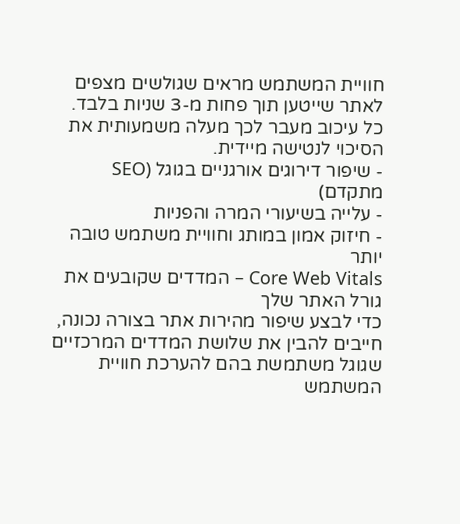חוויית המשתמש מראים שגולשים מצפים לאתר שייטען תוך פחות מ-3 שניות בלבד.
כל עיכוב מעבר לכך מעלה משמעותית את הסיכוי לנטישה מיידית.
- שיפור דירוגים אורגניים בגוגל (SEO מתקדם)
- עלייה בשיעורי המרה והפניות
- חיזוק אמון במותג וחוויית משתמש טובה יותר
Core Web Vitals – המדדים שקובעים את גורל האתר שלך
כדי לבצע שיפור מהירות אתר בצורה נכונה, חייבים להבין את שלושת המדדים המרכזיים שגוגל משתמשת בהם להערכת חוויית המשתמש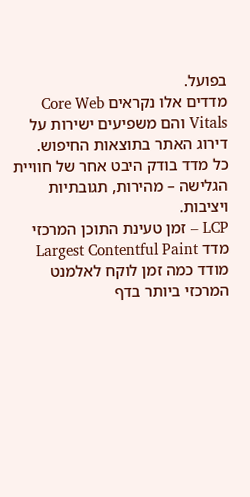בפועל.
מדדים אלו נקראים Core Web Vitals והם משפיעים ישירות על דירוג האתר בתוצאות החיפוש.
כל מדד בודק היבט אחר של חוויית הגלישה – מהירות, תגובתיות ויציבות.
LCP – זמן טעינת התוכן המרכזי
מדד Largest Contentful Paint מודד כמה זמן לוקח לאלמנט המרכזי ביותר בדף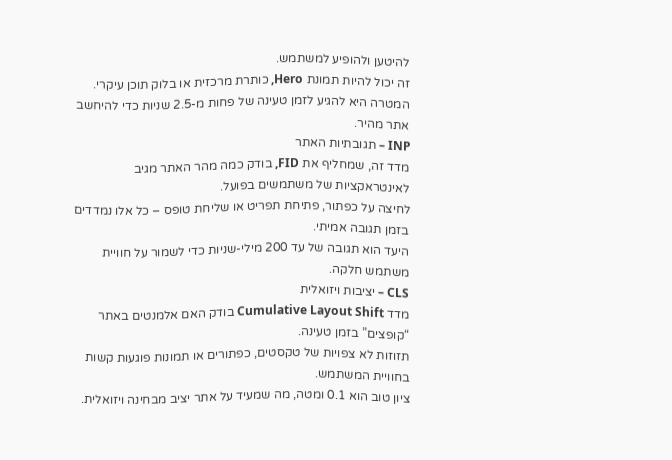להיטען ולהופיע למשתמש.
זה יכול להיות תמונת Hero, כותרת מרכזית או בלוק תוכן עיקרי.
המטרה היא להגיע לזמן טעינה של פחות מ-2.5 שניות כדי להיחשב אתר מהיר.
INP – תגובתיות האתר
מדד זה, שמחליף את FID, בודק כמה מהר האתר מגיב לאינטראקציות של משתמשים בפועל.
לחיצה על כפתור, פתיחת תפריט או שליחת טופס – כל אלו נמדדים בזמן תגובה אמיתי.
היעד הוא תגובה של עד 200 מילי-שניות כדי לשמור על חוויית משתמש חלקה.
CLS – יציבות ויזואלית
מדד Cumulative Layout Shift בודק האם אלמנטים באתר “קופצים” בזמן טעינה.
תזוזות לא צפויות של טקסטים, כפתורים או תמונות פוגעות קשות בחוויית המשתמש.
ציון טוב הוא 0.1 ומטה, מה שמעיד על אתר יציב מבחינה ויזואלית.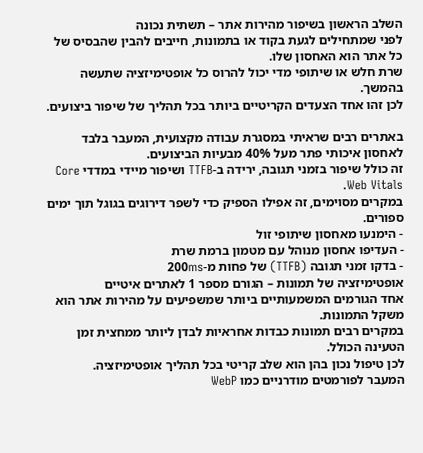השלב הראשון בשיפור מהירות אתר – תשתית נכונה
לפני שמתחילים לגעת בקוד או בתמונות, חייבים להבין שהבסיס של כל אתר הוא האחסון שלו.
שרת חלש או שיתופי מדי יכול להרוס כל אופטימיזציה שתעשה בהמשך.
לכן זהו אחד הצעדים הקריטיים ביותר בכל תהליך של שיפור ביצועים.

באתרים רבים שראיתי במסגרת עבודה מקצועית, המעבר בלבד לאחסון איכותי פתר מעל 40% מבעיות הביצועים.
זה כולל שיפור בזמני תגובה, ירידה ב-TTFB ושיפור מיידי במדדי Core Web Vitals.
במקרים מסוימים, זה אפילו הספיק כדי לשפר דירוגים בגוגל תוך ימים ספורים.
- הימנעו מאחסון שיתופי זול
- העדיפו אחסון מנוהל עם מטמון ברמת שרת
- בדקו זמני תגובה (TTFB) של פחות מ-200ms
אופטימיזציה של תמונות – הגורם מספר 1 לאתרים איטיים
אחד הגורמים המשמעותיים ביותר שמשפיעים על מהירות אתר הוא משקל התמונות.
במקרים רבים תמונות כבדות אחראיות לבדן ליותר ממחצית זמן הטעינה הכולל.
לכן טיפול נכון בהן הוא שלב קריטי בכל תהליך אופטימיזציה.
המעבר לפורמטים מודרניים כמו WebP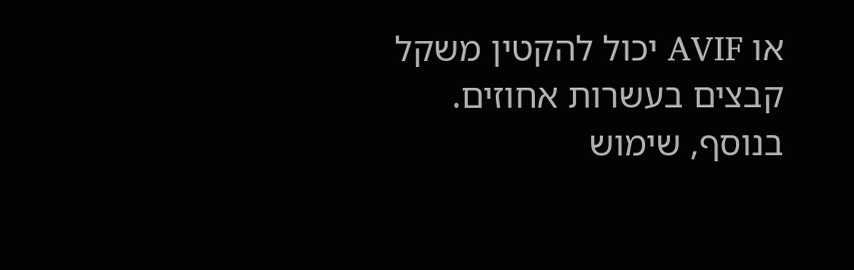או AVIF יכול להקטין משקל קבצים בעשרות אחוזים.
בנוסף, שימוש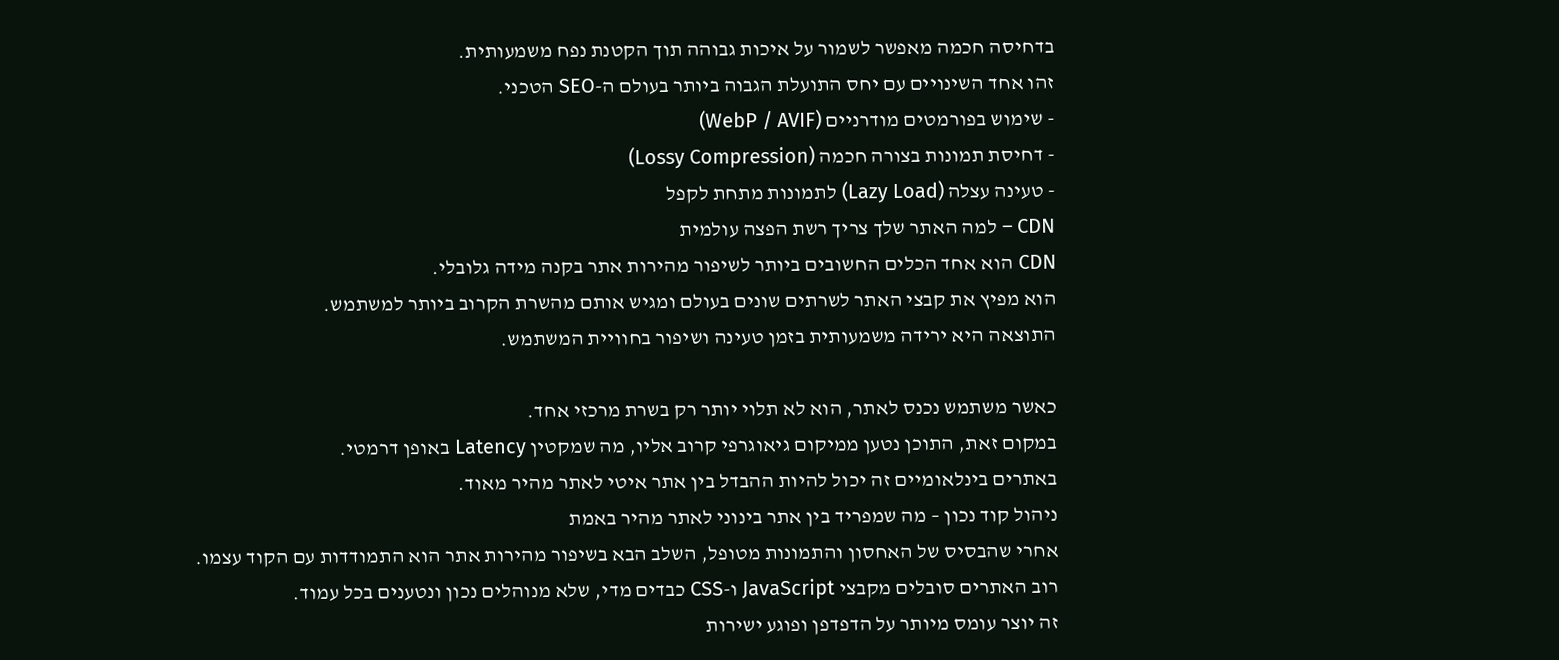בדחיסה חכמה מאפשר לשמור על איכות גבוהה תוך הקטנת נפח משמעותית.
זהו אחד השינויים עם יחס התועלת הגבוה ביותר בעולם ה-SEO הטכני.
- שימוש בפורמטים מודרניים (WebP / AVIF)
- דחיסת תמונות בצורה חכמה (Lossy Compression)
- טעינה עצלה (Lazy Load) לתמונות מתחת לקפל
CDN – למה האתר שלך צריך רשת הפצה עולמית
CDN הוא אחד הכלים החשובים ביותר לשיפור מהירות אתר בקנה מידה גלובלי.
הוא מפיץ את קבצי האתר לשרתים שונים בעולם ומגיש אותם מהשרת הקרוב ביותר למשתמש.
התוצאה היא ירידה משמעותית בזמן טעינה ושיפור בחוויית המשתמש.

כאשר משתמש נכנס לאתר, הוא לא תלוי יותר רק בשרת מרכזי אחד.
במקום זאת, התוכן נטען ממיקום גיאוגרפי קרוב אליו, מה שמקטין Latency באופן דרמטי.
באתרים בינלאומיים זה יכול להיות ההבדל בין אתר איטי לאתר מהיר מאוד.
ניהול קוד נכון – מה שמפריד בין אתר בינוני לאתר מהיר באמת
אחרי שהבסיס של האחסון והתמונות מטופל, השלב הבא בשיפור מהירות אתר הוא התמודדות עם הקוד עצמו.
רוב האתרים סובלים מקבצי JavaScript ו-CSS כבדים מדי, שלא מנוהלים נכון ונטענים בכל עמוד.
זה יוצר עומס מיותר על הדפדפן ופוגע ישירות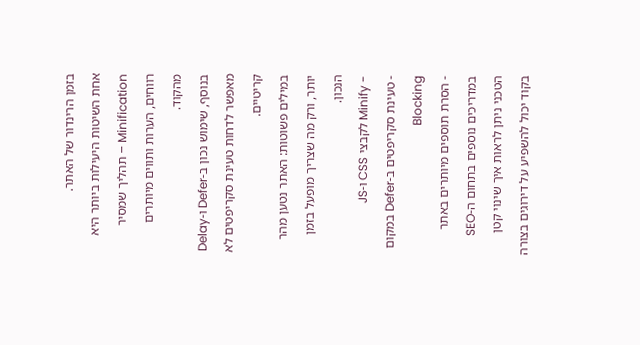בזמן הרינדור של האתר.
אחת השיטות היעילות ביותר היא Minification – תהליך שמסיר רווחים, הערות ותווים מיותרים מהקוד.
בנוסף, שימוש נכון ב-Defer ו-Delay מאפשר לדחות טעינת סקריפטים לא קריטיים.
במילים פשוטות: האתר נטען מהר יותר, ורק מה שצריך מופעל בזמן הנכון.
- Minify לקבצי CSS ו-JS
- טעינת סקריפטים ב-Defer במקום Blocking
- הסרת תוספים מיותרים באתר
במדריכים נוספים בתחום ה-SEO הטכני ניתן לראות איך שינוי קטן בקוד יכול להשפיע על דירוגים בצורה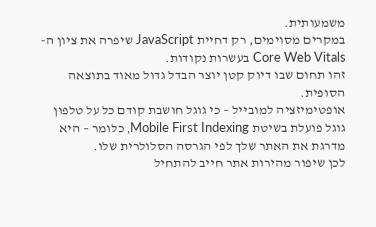משמעותית.
במקרים מסוימים, רק דחיית JavaScript שיפרה את ציון ה-Core Web Vitals בעשרות נקודות.
זהו תחום שבו דיוק קטן יוצר הבדל גדול מאוד בתוצאה הסופית.
אופטימיזציה למובייל – כי גוגל חושבת קודם כל על טלפון
גוגל פועלת בשיטת Mobile First Indexing, כלומר – היא מדרגת את האתר שלך לפי הגרסה הסלולרית שלו.
לכן שיפור מהירות אתר חייב להתחיל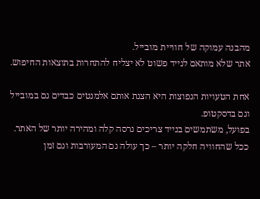מהבנה עמוקה של חוויית מובייל.
אתר שלא מותאם לנייד פשוט לא יצליח להתחרות בתוצאות החיפוש.

אחת הטעויות הנפוצות היא הצגת אותם אלמנטים כבדים גם במובייל וגם בדסקטופ.
בפועל, משתמשים בנייד צריכים גרסה קלה ומהירה יותר של האתר.
ככל שהחוויה חלקה יותר – כך עולה גם המעורבות וגם זמן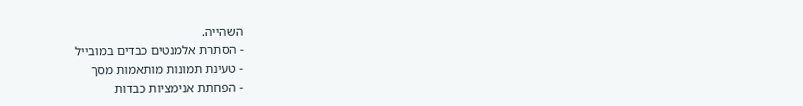השהייה.
- הסתרת אלמנטים כבדים במובייל
- טעינת תמונות מותאמות מסך
- הפחתת אנימציות כבדות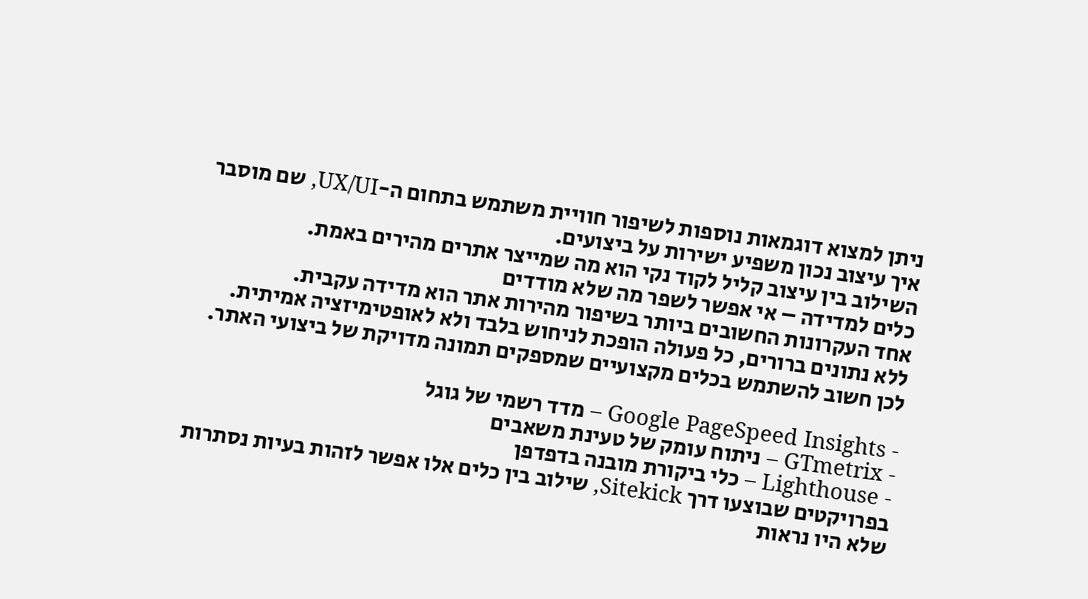ניתן למצוא דוגמאות נוספות לשיפור חוויית משתמש בתחום ה-UX/UI, שם מוסבר איך עיצוב נכון משפיע ישירות על ביצועים.
השילוב בין עיצוב קליל לקוד נקי הוא מה שמייצר אתרים מהירים באמת.
כלים למדידה – אי אפשר לשפר מה שלא מודדים
אחד העקרונות החשובים ביותר בשיפור מהירות אתר הוא מדידה עקבית.
ללא נתונים ברורים, כל פעולה הופכת לניחוש בלבד ולא לאופטימיזציה אמיתית.
לכן חשוב להשתמש בכלים מקצועיים שמספקים תמונה מדויקת של ביצועי האתר.

- Google PageSpeed Insights – מדד רשמי של גוגל
- GTmetrix – ניתוח עומק של טעינת משאבים
- Lighthouse – כלי ביקורת מובנה בדפדפן
בפרויקטים שבוצעו דרך Sitekick, שילוב בין כלים אלו אפשר לזהות בעיות נסתרות שלא היו נראות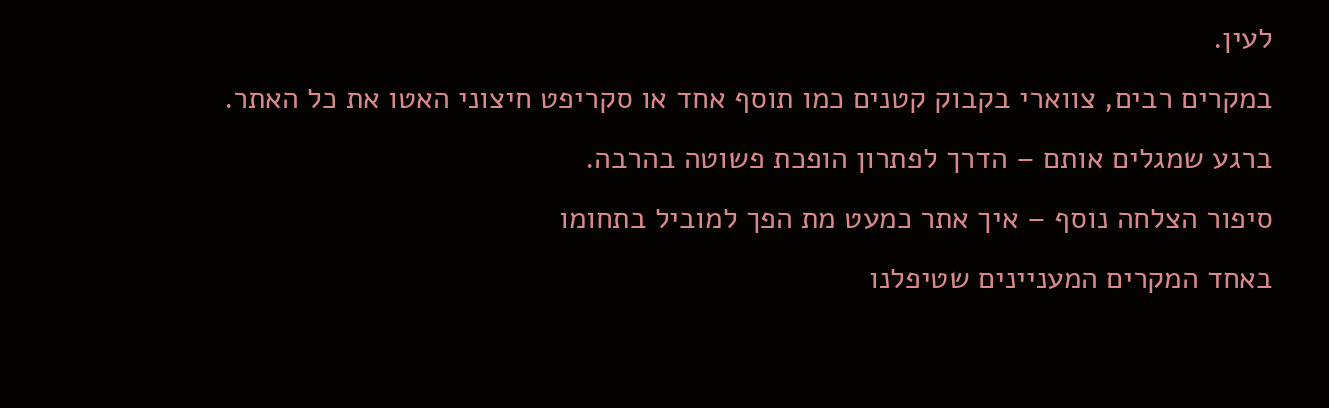לעין.
במקרים רבים, צווארי בקבוק קטנים כמו תוסף אחד או סקריפט חיצוני האטו את כל האתר.
ברגע שמגלים אותם – הדרך לפתרון הופכת פשוטה בהרבה.
סיפור הצלחה נוסף – איך אתר כמעט מת הפך למוביל בתחומו
באחד המקרים המעניינים שטיפלנו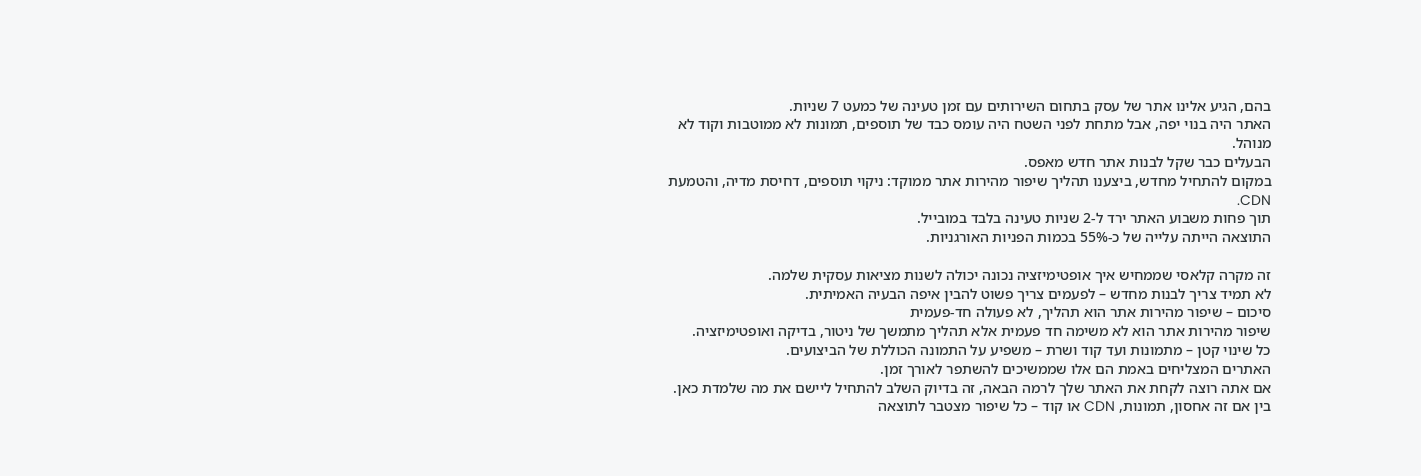בהם, הגיע אלינו אתר של עסק בתחום השירותים עם זמן טעינה של כמעט 7 שניות.
האתר היה בנוי יפה, אבל מתחת לפני השטח היה עומס כבד של תוספים, תמונות לא ממוטבות וקוד לא מנוהל.
הבעלים כבר שקל לבנות אתר חדש מאפס.
במקום להתחיל מחדש, ביצענו תהליך שיפור מהירות אתר ממוקד: ניקוי תוספים, דחיסת מדיה, והטמעת CDN.
תוך פחות משבוע האתר ירד ל-2 שניות טעינה בלבד במובייל.
התוצאה הייתה עלייה של כ-55% בכמות הפניות האורגניות.

זה מקרה קלאסי שממחיש איך אופטימיזציה נכונה יכולה לשנות מציאות עסקית שלמה.
לא תמיד צריך לבנות מחדש – לפעמים צריך פשוט להבין איפה הבעיה האמיתית.
סיכום – שיפור מהירות אתר הוא תהליך, לא פעולה חד-פעמית
שיפור מהירות אתר הוא לא משימה חד פעמית אלא תהליך מתמשך של ניטור, בדיקה ואופטימיזציה.
כל שינוי קטן – מתמונות ועד קוד ושרת – משפיע על התמונה הכוללת של הביצועים.
האתרים המצליחים באמת הם אלו שממשיכים להשתפר לאורך זמן.
אם אתה רוצה לקחת את האתר שלך לרמה הבאה, זה בדיוק השלב להתחיל ליישם את מה שלמדת כאן.
בין אם זה אחסון, תמונות, CDN או קוד – כל שיפור מצטבר לתוצאה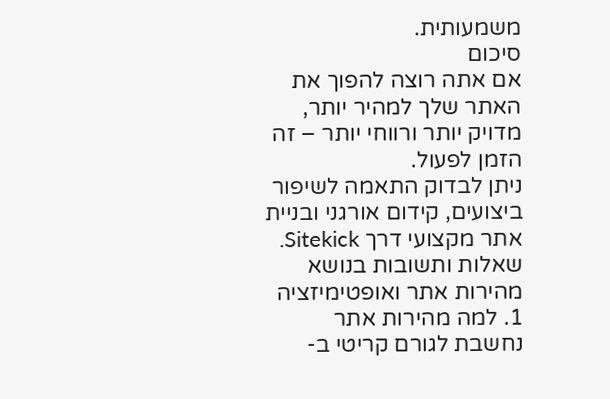משמעותית.
סיכום
אם אתה רוצה להפוך את האתר שלך למהיר יותר, מדויק יותר ורווחי יותר – זה הזמן לפעול.
ניתן לבדוק התאמה לשיפור ביצועים, קידום אורגני ובניית אתר מקצועי דרך Sitekick.
שאלות ותשובות בנושא מהירות אתר ואופטימיזציה
1. למה מהירות אתר נחשבת לגורם קריטי ב-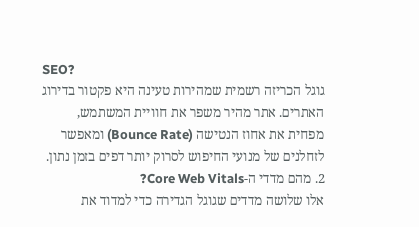SEO?
גוגל הכריזה רשמית שמהירות טעינה היא פקטור בדירוג האתרים. אתר מהיר משפר את חוויית המשתמש, מפחית את אחוז הנטישה (Bounce Rate) ומאפשר לזחלנים של מנועי החיפוש לסרוק יותר דפים בזמן נתון.
2. מהם מדדי ה-Core Web Vitals?
אלו שלושה מדדים שגוגל הגדירה כדי למדוד את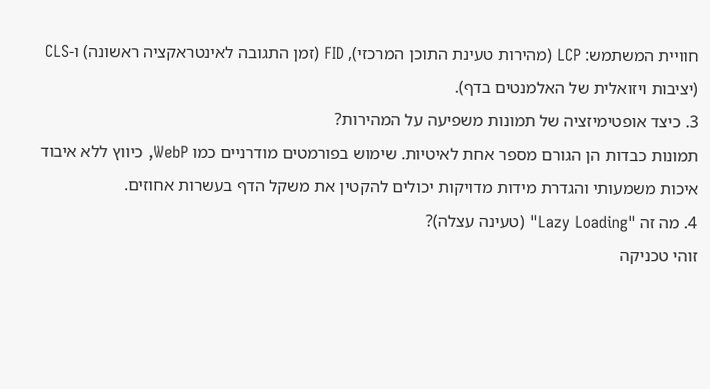חוויית המשתמש: LCP (מהירות טעינת התוכן המרכזי), FID (זמן התגובה לאינטראקציה ראשונה) ו-CLS (יציבות ויזואלית של האלמנטים בדף).
3. כיצד אופטימיזציה של תמונות משפיעה על המהירות?
תמונות כבדות הן הגורם מספר אחת לאיטיות. שימוש בפורמטים מודרניים כמו WebP, כיווץ ללא איבוד איכות משמעותי והגדרת מידות מדויקות יכולים להקטין את משקל הדף בעשרות אחוזים.
4. מה זה "Lazy Loading" (טעינה עצלה)?
זוהי טכניקה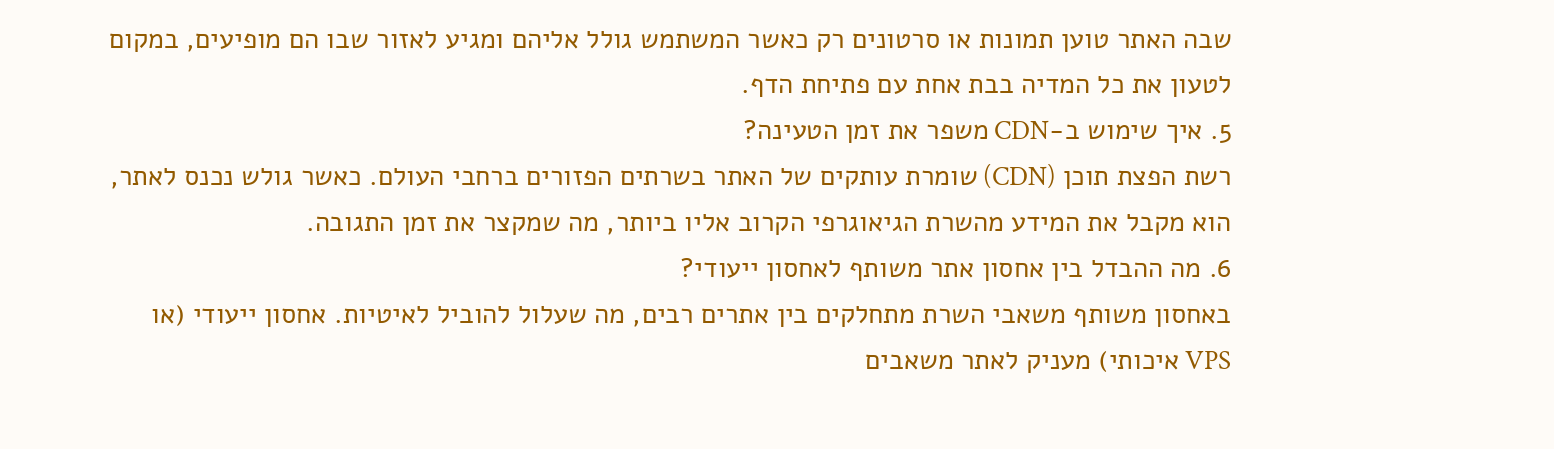שבה האתר טוען תמונות או סרטונים רק כאשר המשתמש גולל אליהם ומגיע לאזור שבו הם מופיעים, במקום לטעון את כל המדיה בבת אחת עם פתיחת הדף.
5. איך שימוש ב-CDN משפר את זמן הטעינה?
רשת הפצת תוכן (CDN) שומרת עותקים של האתר בשרתים הפזורים ברחבי העולם. כאשר גולש נכנס לאתר, הוא מקבל את המידע מהשרת הגיאוגרפי הקרוב אליו ביותר, מה שמקצר את זמן התגובה.
6. מה ההבדל בין אחסון אתר משותף לאחסון ייעודי?
באחסון משותף משאבי השרת מתחלקים בין אתרים רבים, מה שעלול להוביל לאיטיות. אחסון ייעודי (או VPS איכותי) מעניק לאתר משאבים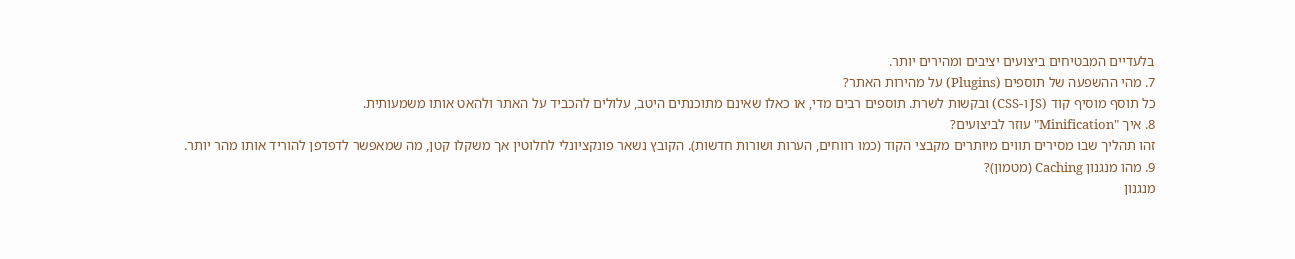בלעדיים המבטיחים ביצועים יציבים ומהירים יותר.
7. מהי ההשפעה של תוספים (Plugins) על מהירות האתר?
כל תוסף מוסיף קוד (JS ו-CSS) ובקשות לשרת. תוספים רבים מדי, או כאלו שאינם מתוכנתים היטב, עלולים להכביד על האתר ולהאט אותו משמעותית.
8. איך "Minification" עוזר לביצועים?
זהו תהליך שבו מסירים תווים מיותרים מקבצי הקוד (כמו רווחים, הערות ושורות חדשות). הקובץ נשאר פונקציונלי לחלוטין אך משקלו קטן, מה שמאפשר לדפדפן להוריד אותו מהר יותר.
9. מהו מנגנון Caching (מטמון)?
מנגנון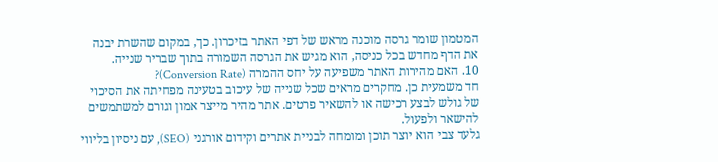המטמון שומר גרסה מוכנה מראש של דפי האתר בזיכרון. כך, במקום שהשרת יבנה את הדף מחדש בכל כניסה, הוא מגיש את הגרסה השמורה בתוך שבריר שנייה.
10. האם מהירות האתר משפיעה על יחס ההמרה (Conversion Rate)?
חד משמעית כן. מחקרים מראים שכל שנייה של עיכוב בטעינה מפחיתה את הסיכוי של גולש לבצע רכישה או להשאיר פרטים. אתר מהיר מייצר אמון וגורם למשתמשים להישאר ולפעול.
גלעד צבי הוא יוצר תוכן ומומחה לבניית אתרים וקידום אורגני (SEO), עם ניסיון בליווי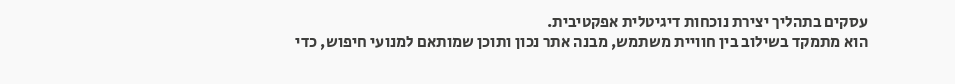עסקים בתהליך יצירת נוכחות דיגיטלית אפקטיבית.
הוא מתמקד בשילוב בין חוויית משתמש, מבנה אתר נכון ותוכן שמותאם למנועי חיפוש, כדי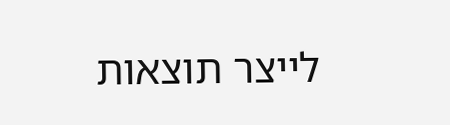לייצר תוצאות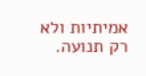אמיתיות ולא רק תנועה.